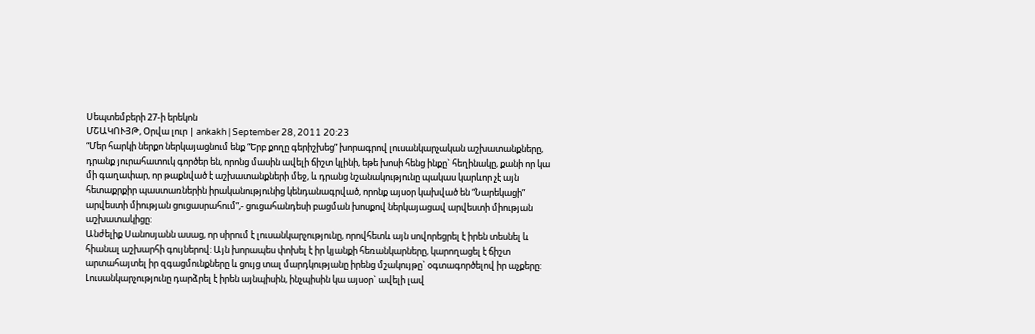Սեպտեմբերի 27-ի երեկոն
ՄՇԱԿՈՒՅԹ, Օրվա լուր | ankakh | September 28, 2011 20:23
“Մեր հարկի ներքո ներկայացնում ենք “Երբ քողը գերիշխեց” խորագրով լուսանկարչական աշխատանքները, դրանք յուրահատուկ գործեր են, որոնց մասին ավելի ճիշտ կլինի, եթե խոսի հենց ինքը` հեղինակը, քանի որ կա մի գաղափար, որ թաքնված է աշխատանքների մեջ, և դրանց նշանակությունը պակաս կարևոր չէ այն հետաքրքիր պաստառներին իրականությունից կենդանագրված, որոնք այսօր կախված են “Նարեկացի” արվեստի միության ցուցասրահում”,- ցուցահանդեսի բացման խոսքով ներկայացավ արվեստի միության աշխատակիցը:
Անժելիք Սանոսյանն ասաց, որ սիրում է լուսանկարչությունը, որովհետև այն սովորեցրել է իրեն տեսնել և հիանալ աշխարհի գույներով: Այն խորապես փոխել է իր կյանքի հեռանկարները, կարողացել է ճիշտ արտահայտել իր զգացմունքները և ցույց տալ մարդկությանը իրենց մշակույթը` օգտագործելով իր աչքերը: Լուսանկարչությունը դարձրել է իրեն այնպիսին, ինչպիսին կա այսօր` ավելի լավ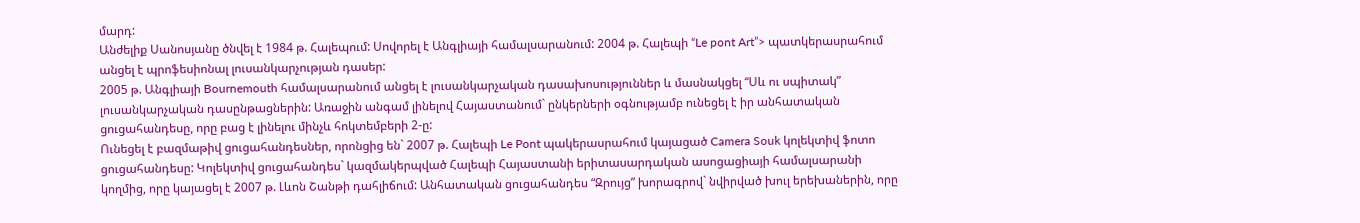մարդ:
Անժելիք Սանոսյանը ծնվել է 1984 թ. Հալեպում: Սովորել է Անգլիայի համալսարանում: 2004 թ. Հալեպի “Le pont Art”> պատկերասրահում անցել է պրոֆեսիոնալ լուսանկարչության դասեր:
2005 թ. Անգլիայի Bournemouth համալսարանում անցել է լուսանկարչական դասախոսություններ և մասնակցել “Սև ու սպիտակ” լուսանկարչական դասընթացներին: Առաջին անգամ լինելով Հայաստանում` ընկերների օգնությամբ ունեցել է իր անհատական ցուցահանդեսը, որը բաց է լինելու մինչև հոկտեմբերի 2-ը:
Ունեցել է բազմաթիվ ցուցահանդեսներ, որոնցից են` 2007 թ. Հալեպի Le Pont պակերասրահում կայացած Camera Souk կոլեկտիվ ֆոտո ցուցահանդեսը: Կոլեկտիվ ցուցահանդես` կազմակերպված Հալեպի Հայաստանի երիտասարդական ասոցացիայի համալսարանի կողմից, որը կայացել է 2007 թ. Լևոն Շանթի դահլիճում: Անհատական ցուցահանդես “Զրույց” խորագրով` նվիրված խուլ երեխաներին, որը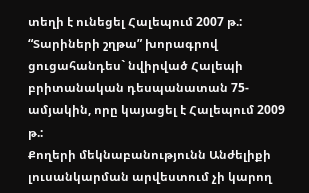տեղի է ունեցել Հալեպում 2007 թ.: “Տարիների շղթա” խորագրով ցուցահանդես` նվիրված Հալեպի բրիտանական դեսպանատան 75-ամյակին, որը կայացել է Հալեպում 2009 թ.:
Քողերի մեկնաբանությունն Անժելիքի լուսանկարման արվեստում չի կարող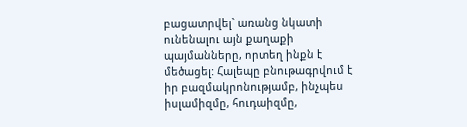բացատրվել` առանց նկատի ունենալու այն քաղաքի պայմանները, որտեղ ինքն է մեծացել: Հալեպը բնութագրվում է իր բազմակրոնությամբ, ինչպես իսլամիզմը, հուդաիզմը,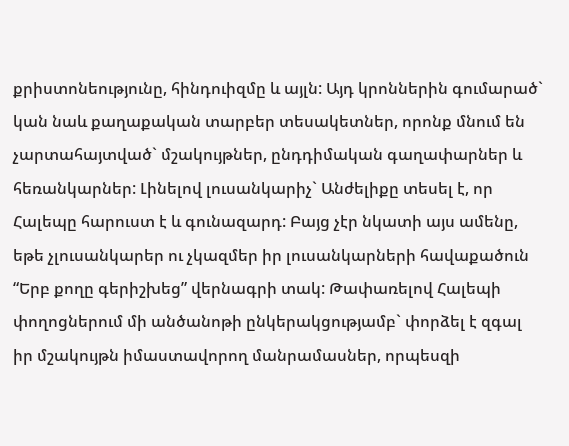քրիստոնեությունը, հինդուիզմը և այլն: Այդ կրոններին գումարած` կան նաև քաղաքական տարբեր տեսակետներ, որոնք մնում են չարտահայտված` մշակույթներ, ընդդիմական գաղափարներ և հեռանկարներ: Լինելով լուսանկարիչ` Անժելիքը տեսել է, որ Հալեպը հարուստ է և գունազարդ: Բայց չէր նկատի այս ամենը, եթե չլուսանկարեր ու չկազմեր իր լուսանկարների հավաքածուն “Երբ քողը գերիշխեց” վերնագրի տակ: Թափառելով Հալեպի փողոցներում մի անծանոթի ընկերակցությամբ` փորձել է զգալ իր մշակույթն իմաստավորող մանրամասներ, որպեսզի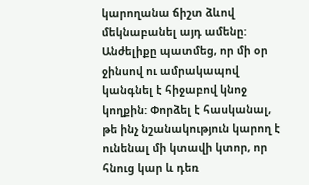կարողանա ճիշտ ձևով մեկնաբանել այդ ամենը:
Անժելիքը պատմեց, որ մի օր ջինսով ու ամրակապով կանգնել է հիջաբով կնոջ կողքին: Փորձել է հասկանալ, թե ինչ նշանակություն կարող է ունենալ մի կտավի կտոր, որ հնուց կար և դեռ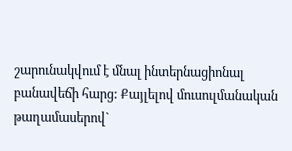շարունակվում է մնալ ինտերնացիոնալ բանավեճի հարց: Քայլելով մուսուլմանական թաղամասերով`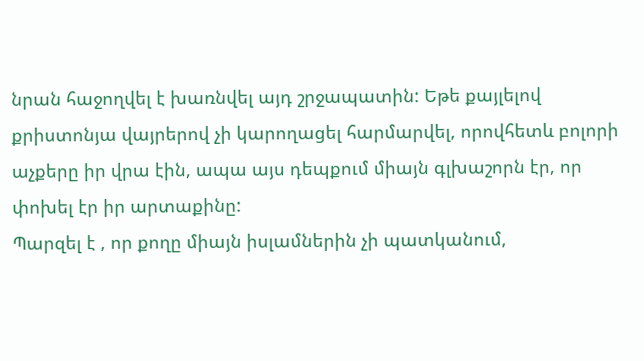նրան հաջողվել է խառնվել այդ շրջապատին: Եթե քայլելով քրիստոնյա վայրերով չի կարողացել հարմարվել, որովհետև բոլորի աչքերը իր վրա էին, ապա այս դեպքում միայն գլխաշորն էր, որ փոխել էր իր արտաքինը:
Պարզել է , որ քողը միայն իսլամներին չի պատկանում,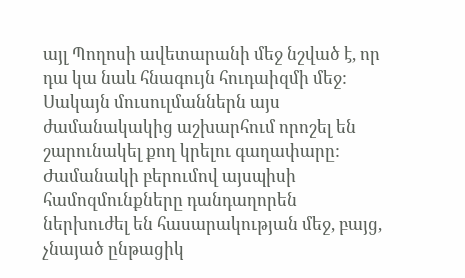այլ Պողոսի ավետարանի մեջ նշված է, որ դա կա նաև հնագույն հուդաիզմի մեջ: Սակայն մուսուլմաններն այս ժամանակակից աշխարհում որոշել են շարունակել քող կրելու գաղափարը:
Ժամանակի բերումով այսպիսի համոզմունքները դանդաղորեն ներխուժել են հասարակության մեջ, բայց, չնայած ընթացիկ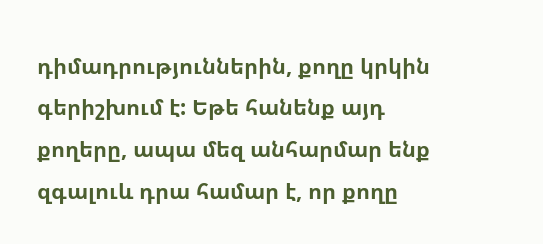դիմադրություններին, քողը կրկին գերիշխում է: Եթե հանենք այդ քողերը, ապա մեզ անհարմար ենք զգալուև դրա համար է, որ քողը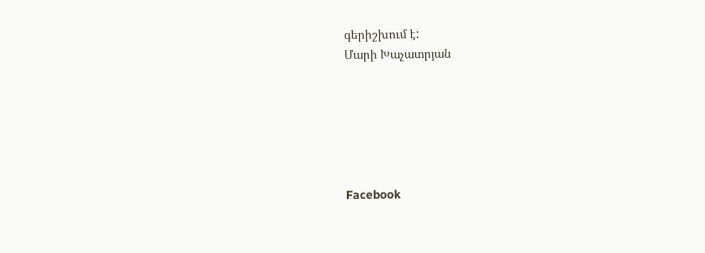գերիշխում է:
Մարի Խաչատրյան






Facebook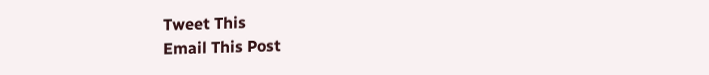Tweet This
Email This Post